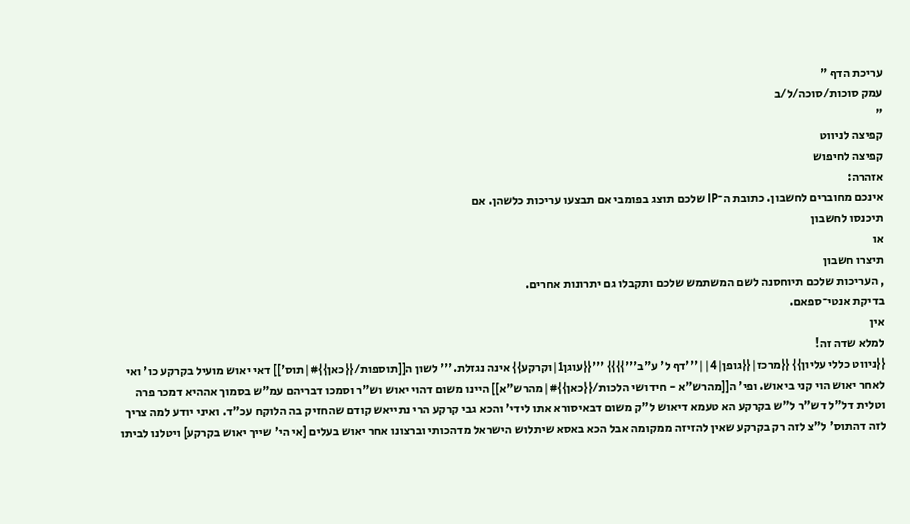עריכת הדף "
עמק סוכות/סוכה/ל/ב
"
קפיצה לניווט
קפיצה לחיפוש
אזהרה:
אינכם מחוברים לחשבון. כתובת ה־IP שלכם תוצג בפומבי אם תבצעו עריכות כלשהן. אם
תיכנסו לחשבון
או
תיצרו חשבון
, העריכות שלכם תיוחסנה לשם המשתמש שלכם ותקבלו גם יתרונות אחרים.
בדיקת אנטי־ספאם.
אין
למלא שדה זה!
{{ניווט כללי עליון}} {{מרכז|{{גופן|4||'''דף ל' ע"ב'''}}}} '''{{עוגן1|וקרקע}} אינה נגזלת.''' לשון ה[[תוספות/{{כאן}}#|תוס']] דאי יאוש מועיל בקרקע כו' ואי לאחר יאוש הוי קני ביאוש. ופי' ה[[מהרש"א - חידושי הלכות/{{כאן}}#|מהרש"א]] היינו משום דהוי יאוש וש"ר וסמכו דבריהם עמ"ש בסמוך אההיא דמכר פרה וטלית דל"ל דש"ר ל"ש בקרקע הא טעמא דיאוש ל"ק משום דבאיסורא אתו לידי' והכא גבי קרקע הרי נתייאש קודם שהחזיק בה הלוקח עכ"ד. ואיני יודע למה צריך לזה דהתוס' ל"צ לזה רק בקרקע שאין להזיזה ממקומה אבל הכא באסא שיתלוש הישראל מדהכותי וברצונו אחר יאוש בעלים [אי הי' שייך יאוש בקרקע] ויטלנו לביתו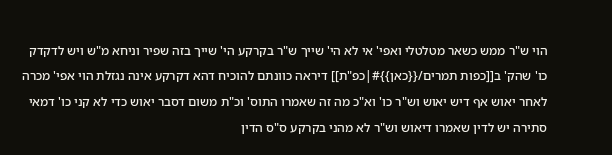הוי ש"ר ממש כשאר מטלטלי ואפי' אי לא הי' שייך ש"ר בקרקע הי' שייך בזה שפיר וניחא מ"ש ויש לדקדק כו' שהק' ב[[כפות תמרים/{{כאן}}#|כפ"ת]] דיראה כוונתם להוכיח דהא דקרקע אינה נגזלת הוי אפי' מכרה לאחר יאוש אף דיש יאוש וש"ר כו' וא"כ מה זה שאמרו התוס' וכ"ת משום דסבר יאוש כדי לא קני כו' דמאי סתירה יש לדין שאמרו דיאוש וש"ר לא מהני בקרקע ס"ס הדין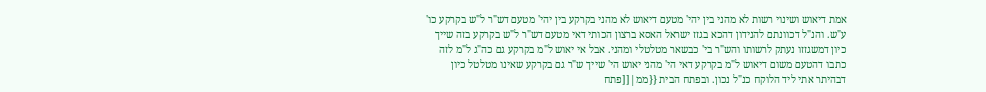אמת דיאוש ושינוי רשות לא מהני בין יהי' מטעם דיאוש לא מהני בקרקע בין יהי' מטעם דש"ר ל"ש בקרקע כו' ע"ש. והנ"ל דכוונתם להנידון דהכא בגזז ישראל האסא ברצון הכותי דאי מטעם דש"ר ל"ש בקרקע בזה שייך כיון דמשגזזו נעתק לרשותו והש"ר בי' כבשאר מטלטלי ומהני. אבל אי יאוש ל"מ בקרקע גם כה"ג ל"מ לזה כתבו דהטעם משום דיאוש ל"מ בקרקע דאי הי' מהני יאוש הי' שייך ש"ר גם בקרקע שאינו מטלטל כיון דבהיתר אתי ליד הלוקח כנ"ל נכון. ובפתח הבית {{ממ|[[פתח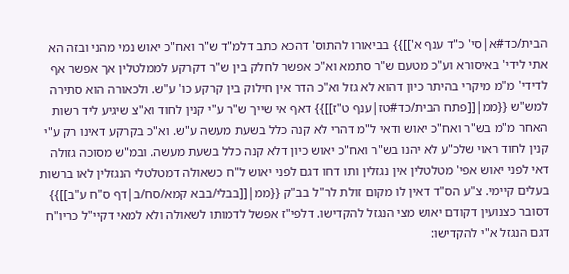הבית/כד#א|סי' כ"ד ענף א']]}} בביאורו להתוס' דהכא כתב דלמ"ד ש"ר ואח"כ יאוש נמי מהני ובזה הא אתי לידי' באיסורא וע"כ מטעם ש"ר סתמא וא"כ אפשר לחלק בין ש"ר דקרקע לממלטלין אך אפשר אף לדידי' מ"מ מיקרי בהיתר כיון דהוא לא גזל וא"כ הדר אין חילוק בין קרקע כו' ע"ש. ולכאורה הוא סתירה למש"ש {{ממ|[[פתח הבית/כד#טז|ענף ט"ז]]}} דאף אי שייך ש"ר ע"י קנין לחוד וא"צ שיגיע ליד רשות האחר מ"מ בש"ר ואח"כ יאוש ודאי ל"מ דהרי לא קנה כלל בשעת מעשה ע"ש. וא"כ בקרקע דאינו רק ע"י קנין לחוד ראוי שלכ"ע לא יהנו בש"ר ואח"כ יאוש כיון דלא קנה כלל בשעת מעשה. ובמ"ש מסוכה גזולה דאי לפני יאוש אפי' מטלטלין אין נגזלין ותו דחו דגם לפני יאוש ל"ח כשאולה דמטלטלי הנגזלין לאו ברשות בעלים קיימי. צ"ע הס"ד דאין לו מקום זולת לר"ל בב"ק {{ממ|[[בבלי/בבא קמא/סח/ב|דף ס"ח ע"ב]]}} דסובר כצנועין דקודם יאוש מצי הנגזל להקדישו. דלפי"ז אפשל לדמותו לשאולה ולא למאי דקיי"ל כריו"ח דגם הנגזל א"י להקדישו: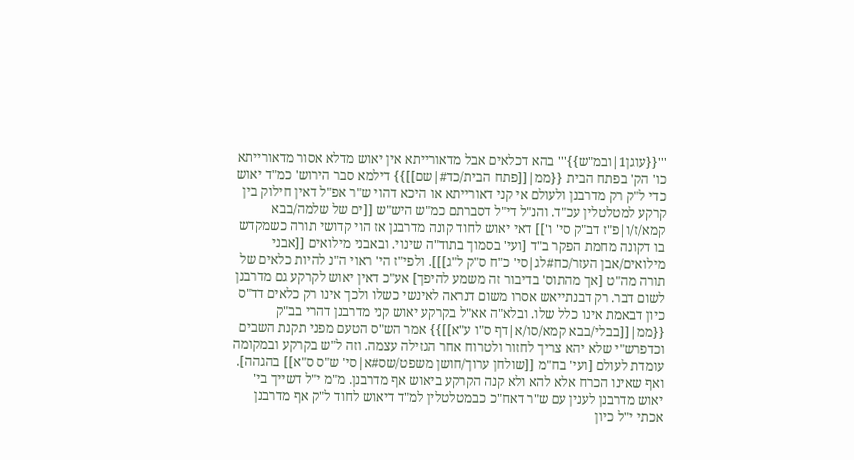'''{{עוגן1|ובמ"ש}}''' בהא דכלאים אבל מדאורייתא אין יאוש מדלא אסור מדאורייתא כו' הק' בפתח הבית {{ממ|[[פתח הבית/כד#|שם]]}} דילמא סבר הירוש' כמ"ד יאוש כדי ל"ק רק מדרבנן ולעולם אי קני דאורייתא או היכא דהוי ש"ר אפ"ל דאין חילוק בין קרקע למטלטלין עכ"ד. והנ"ל די"ל דסברתם כמ"ש היש"ש [[ים של שלמה/בבא קמא/ז/ו|פ"ז דב"ק סי' ו']] דאי יאוש לחוד קונה מדרבנן אז הוי קדושי תורה כשמקדש בו דקונה מחמת הפקר ב"ד [ועי' בסמוך בתוד"ה שינוי. ובאבני מילואים [[אבני מילואים/אבן העזר/כח#לג|סי' כ"ח ס"ק ל"ג]]]. ולפי"ז הי' ראוי ה"נ להיות כלאים של תורה מה"ט [אך מהתוס' בדיבור זה משמע להיפך] אע"כ דאין יאוש לקרקע גם מדרבנן לשום דבר. רק דבנתייאש אסרו משום דנראה לאינשי כשלו ולכך אינו רק כלאים דד"ס כיון דבאמת אינו כלל שלו. ובלא"ה אא"ל בקרקע יאוש קני מדרבנן דהרי בב"ק {{ממ|[[בבלי/בבא קמא/סו/א|דף ס"ו ע"א]]}} אמר הש"ס הטעם מפני תקנת השבים וכדפרש"י שלא יהא צריך לחזור ולטרוח אחר הגזילה עצמה. וזה ל"ש בקרקע ובמקומה עומדת לעולם [ועי' בח"מ [[שולחן ערוך/חושן משפט/שס#א|סי' ש"ס ס"א]] בהגהה]. ואף שאינו הכרח אלא להא ולא קנה הקרקע ביאוש אף מדרבנן. מ"מ י"ל דשייך בי' יאוש מדרבנן לענין עם ש"ר דאח"כ כבמטלטלין למ"ד דיאוש לחוד ל"ק אף מדרבנן אכתי י"ל כיון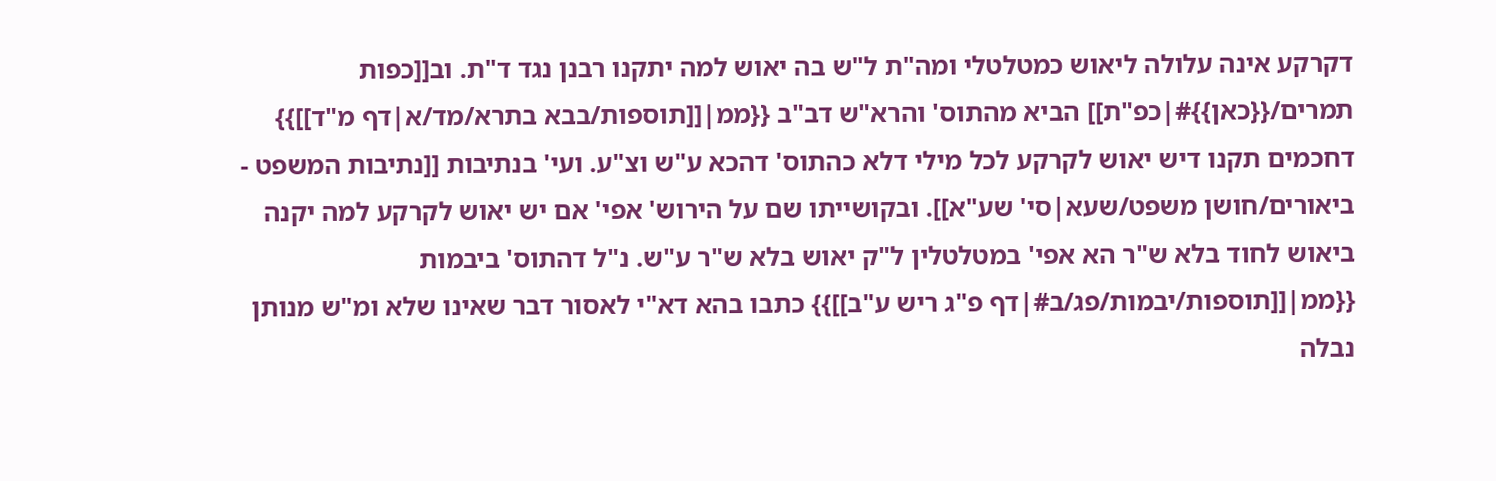דקרקע אינה עלולה ליאוש כמטלטלי ומה"ת ל"ש בה יאוש למה יתקנו רבנן נגד ד"ת. וב[[כפות תמרים/{{כאן}}#|כפ"ת]] הביא מהתוס' והרא"ש דב"ב {{ממ|[[תוספות/בבא בתרא/מד/א|דף מ"ד]]}} דחכמים תקנו דיש יאוש לקרקע לכל מילי דלא כהתוס' דהכא ע"ש וצ"ע. ועי' בנתיבות [[נתיבות המשפט - ביאורים/חושן משפט/שעא|סי' שע"א]]. ובקושייתו שם על הירוש' אפי' אם יש יאוש לקרקע למה יקנה ביאוש לחוד בלא ש"ר הא אפי' במטלטלין ל"ק יאוש בלא ש"ר ע"ש. נ"ל דהתוס' ביבמות {{ממ|[[תוספות/יבמות/פג/ב#|דף פ"ג ריש ע"ב]]}} כתבו בהא דא"י לאסור דבר שאינו שלא ומ"ש מנותן נבלה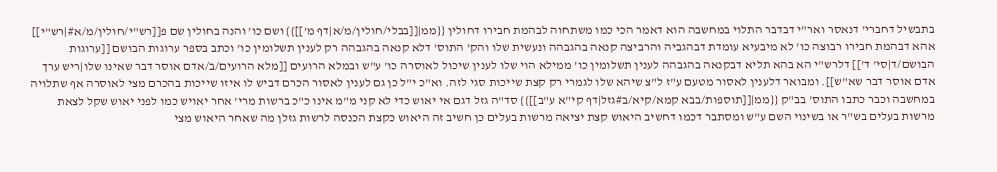בתבשיל דחברי' דנאסר ואר"י דבדבר התלוי במחשבה הוא דאמר הכי כמו משתחוה לבהמת חבירו דחולין {{ממ|[[בבלי/חולין/מ/א|דף מ']]}} ושם כו' והנה בחולין שם פ[[רש"י/חולין/מ/א#|רש"י]] אהא דבהמת חבירו רבוצה כו' לא מיבעיא עומדת דבהגביה והרביצה קנאה בהגבהה ונעשית שלו והק' התוס' דלא קנאה בהגבהה רק לענין תשלומין כו' וכתב בספר ערוגות הבושם [[ערוגות הבושם/ד|סי' ד']] דלרש"י הא בהא תליא דבקנאה בהגבהה לענין תשלומין כו' ממילא הוי שלו לענין שיכול לאוסרה כו' ע"ש ובמלא הרועים [[מלא הרועים/ב/אדם אוסר דבר שאינו שלו|ריש ערך אדם אוסר דבר שא"ש]]. ומבואר דלענין לאסור מטעם ע"ז ל"צ שיהא שלו לגמרי רק קצת שייכות סגי לזה. וא"כ י"ל כן גם לענין לאסור הכרם דביש לו איזו שייכות בהכרם מצי לאוסרה אף שתלויה במחשבה וכבר כתבו התוס' בב"ק {{ממ|[[תוספות/בבא קמא/קיא/ב#גזל|דף קי"א ע"ב]]}} סד"ה גזל דגם אי יאוש כדי לא קני מ"מ אינו כ"כ ברשות מרי' אחר יאויש כמו לפני יאוש שקל לצאת מרשות בעלים בש"ר או בשינוי השם ע"ש ומסתבר דכמו דחשיב היאוש קצת יציאה מרשות בעלים כן חשיב זה היאוש כקצת הכנסה לרשות גזלן מה שאחר היאוש מצי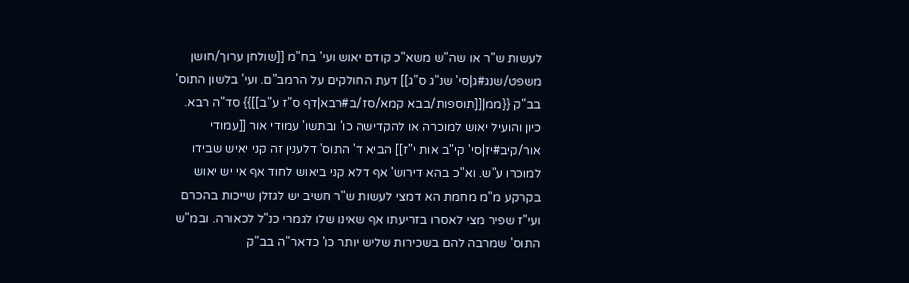לעשות ש"ר או שה"ש משא"כ קודם יאוש ועי' בח"מ [[שולחן ערוך/חושן משפט/שנג#ג|סי' שנ"ג ס"ג]] דעת החולקים על הרמב"ם. ועי' בלשון התוס' בב"ק {{ממ|[[תוספות/בבא קמא/סז/ב#רבא|דף ס"ז ע"ב]]}} סד"ה רבא. כיון והועיל יאוש למוכרה או להקדישה כו' ובתשו' עמודי אור [[עמודי אור/קיב#יז|סי' קי"ב אות י"ז]] הביא ד' התוס' דלענין זה קני יאיש שבידו למוכרו ע"ש. וא"כ בהא דירוש' אף דלא קני ביאוש לחוד אף אי יש יאוש בקרקע מ"מ מחמת הא דמצי לעשות ש"ר חשיב יש לגזלן שייכות בהכרם ועי"ז שפיר מצי לאסרו בזריעתו אף שאינו שלו לגמרי כנ"ל לכאורה. ובמ"ש התוס' שמרבה להם בשכירות שליש יותר כו' כדאר"ה בב"ק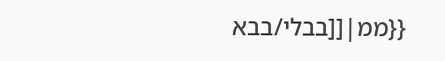{{ממ|[[בבלי/בבא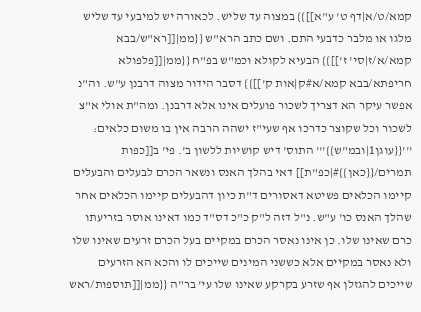קמא/ט/א|דף ט' ע"א]]}} במצוה עד שליש. לכאורה יש למיבעי עד שליש מלגו או מלבר כדבעי התם. ושם כתב הרא"ש {{ממ|[[רא"ש/בבא קמא/א/ז|סי' ז']]}} הבעיא לקולא וכמ"ש בפ"ח {{ממ|[[פלפולא חריפתא/בבא קמא/א#ק|אות ק']]}} דסבר הידור מצוה דרבנן ע"ש. וה"נ אפשר עיקר הא דצריך לשכור פועלים אינו אלא דרבנן. ומה"ת אולי א"צ לשכור וכל שקוצר כדרכו אף שעי"ז ישהה הרבה אין בו משום כלאים: '''{{עוגן1|ובמ"ש}}''' התוס' דיש קושיות ללשון ב'. פי' ב[[כפות תמרים/{{כאן}}#|כפ"ת]] דאי בהלך האנס ונשאר הכרם לבעלים והבעלים קיימו הכלאים פשיטא דאסורים ד"ת כיון דהבעלים קיימו הכלאים אחר שהלך האנס כו' ע"ש. נ"ל דזה ל"ק כ"כ דס"ד כמו דאינו אוסר בזריעתו כרם שאינו שלו. כן אינו נאסר הכרם במקיים בעל הכרם זרעים שאינו שלו ולא נאסר במקיים אלא כששני המינים שייכים לו והכא הא הזרעים שייכים להגזלן אף שזרע בקרקע שאינו שלו עי' בר"ה {{ממ|[[תוספות/ראש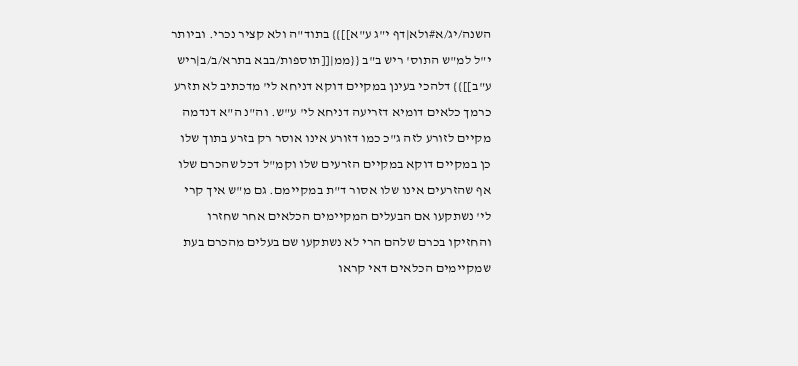השנה/יג/א#ולא|דף י"ג ע"א]]}} בתוד"ה ולא קציר נכרי. וביותר י"ל למ"ש התוס' ריש ב"ב {{ממ|[[תוספות/בבא בתרא/ב/ב|ריש ע"ב]]}} דלהכי בעינן במקיים דוקא דניחא לי' מדכתיב לא תזרע כרמך כלאים דומיא דזריעה דניחא לי' ע"ש. וה"נ ה"א דנדמה מקיים לזורע לזה ג"כ כמו דזורע אינו אוסר רק בזרע בתוך שלו כן במקיים דוקא במקיים הזרעים שלו וקמ"ל דכל שהכרם שלו אף שהזרעים אינו שלו אסור ד"ת במקיימם. גם מ"ש איך קרי לי' נשתקעו אם הבעלים המקיימים הכלאים אחר שחזרו והחזיקו בכרם שלהם הרי לא נשתקעו שם בעלים מהכרם בעת שמקיימים הכלאים דאי קראו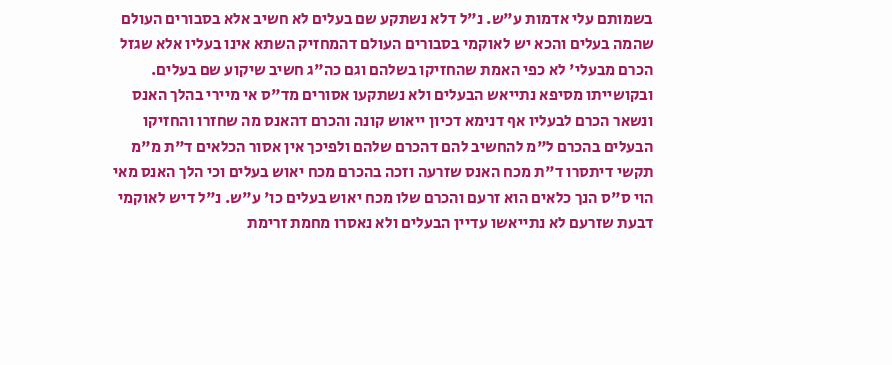בשמותם עלי אדמות ע"ש. נ"ל דלא נשתקע שם בעלים לא חשיב אלא בסבורים העולם שהמה בעלים והכא יש לאוקמי בסבורים העולם דהמחזיק השתא אינו בעליו אלא שגזל הכרם מבעלי' לא כפי האמת שהחזיקו בשלהם וגם כה"ג חשיב שיקוע שם בעלים. ובקושייתו מסיפא נתייאש הבעלים ולא נשתקעו אסורים מד"ס אי מיירי בהלך האנס ונשאר הכרם לבעליו אף דנימא דכיון ייאוש קונה והכרם דהאנס מה שחזרו והחזיקו הבעלים בהכרם ל"מ להחשיב להם דהכרם שלהם ולפיכך אין אסור הכלאים ד"ת מ"מ תקשי דיתסרו ד"ת מכח האנס שזרעה וזכה בהכרם מכח יאוש בעלים וכי הלך האנס מאי הוי ס"ס הנך כלאים הוא זרעם והכרם שלו מכח יאוש בעלים כו' ע"ש. נ"ל דיש לאוקמי דבעת שזרעם לא נתייאשו עדיין הבעלים ולא נאסרו מחמת זרימת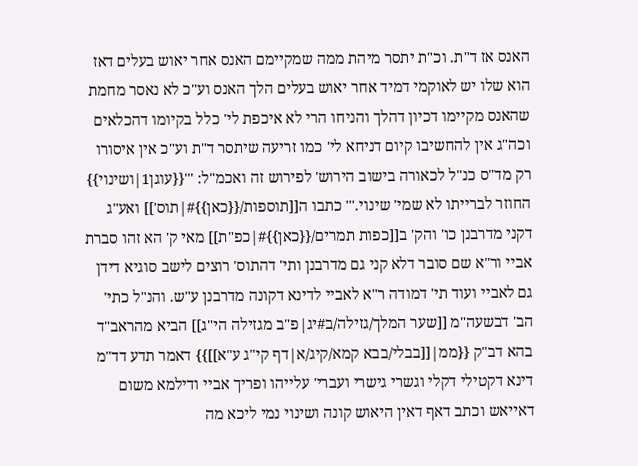האנס אז ד"ת. וכ"ת יתסר מיהת ממה שמקיימם האנס אחר יאוש בעלים דאז הוא שלו יש לאוקמי דמיד אחר יאוש בעלים הלך האנס וע"כ לא נאסר מחמת שהאנס מקיימו דכיון דהלך והניחו הרי לא איכפת לי' כלל בקיומו דהכלאים וכה"ג אין להחשיבו קיום דניחא לי' כמו זריעה שיתסר ד"ת וע"כ אין איסורו רק מד"ס כנ"ל לכאורה בישוב הירוש' לפירוש זה ואכמ"ל: '''{{עוגן1|ושינוי}} החוזר לברייתו לא שמי' שינוי.''' כתבו ה[[תוספות/{{כאן}}#|תוס']] ואע"ג דקני מדרבנן כו' והק' ב[[כפות תמרים/{{כאן}}#|כפ"ת]] מאי ק' הא זהו סברת אביי ור"א שם סובר דלא קני גם מדרבנן ותי' דהתוס' רוצים לישב סוגיא דידן גם לאביי ועוד תי' דמודה ר"א לאביי לדינא דקונה מדרבנן ע"ש. והנ"ל כתי' הב' דבשעה"מ [[שער המלך/גזילה/ב#יג|פ"ב מגזילה הי"ג]] הביא מהראב"ד בהא דב"ק {{ממ|[[בבלי/בבא קמא/קיג/א|דף קי"ג ע"א]]}} דאמר תדע דד"מ דינא דקטילי דקלי וגשרי גישרי ועברי' עלייהו ופריך אביי ודילמא משום דאייאש וכתב דאף דאין היאוש קונה ושינוי נמי ליכא מה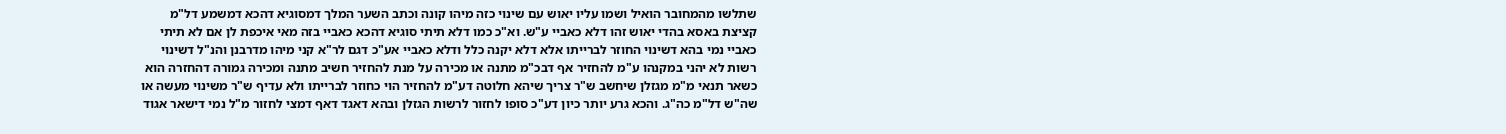שתלשו מהמחובר הואיל ושמו עליו יאוש עם שינוי כזה מיהו קונה וכתב השער המלך דמסוגיא דהכא דמשמע דל"מ קציצת באסא בהדי יאוש זהו דלא כאביי ע"ש. וא"כ כמו דלא תיתי סוגיא דהכא כאביי בזה מאי איכפת לן אם לא תיתי כאביי נמי בהא דשינוי החוזר לברייתו אלא דלא יקנה כלל ודלא כאביי אע"כ דגם לר"א קני מיהו מדרבנן והנ"ל דשינוי רשות לא יהני במקנהו ע"מ להחזיר אף דבכ"מ מתנה או מכירה על מנת להחזיר חשיב מתנה ומכירה גמורה דהחזרה הוא כשאר תנאי מ"מ מגזלן שיחשב ש"ר צריך שיהא חלוטה דע"מ להחזיר הוי כחוזר לברייתו ולא עדיף ש"ר משינוי מעשה או שה"ש דל"מ כה"ג. והכא גרע יותר כיון דע"כ סופו לחזור לרשות הגזלן ובהא דאגד דאף דמצי לחזור מ"ל נמי דישאר אגוד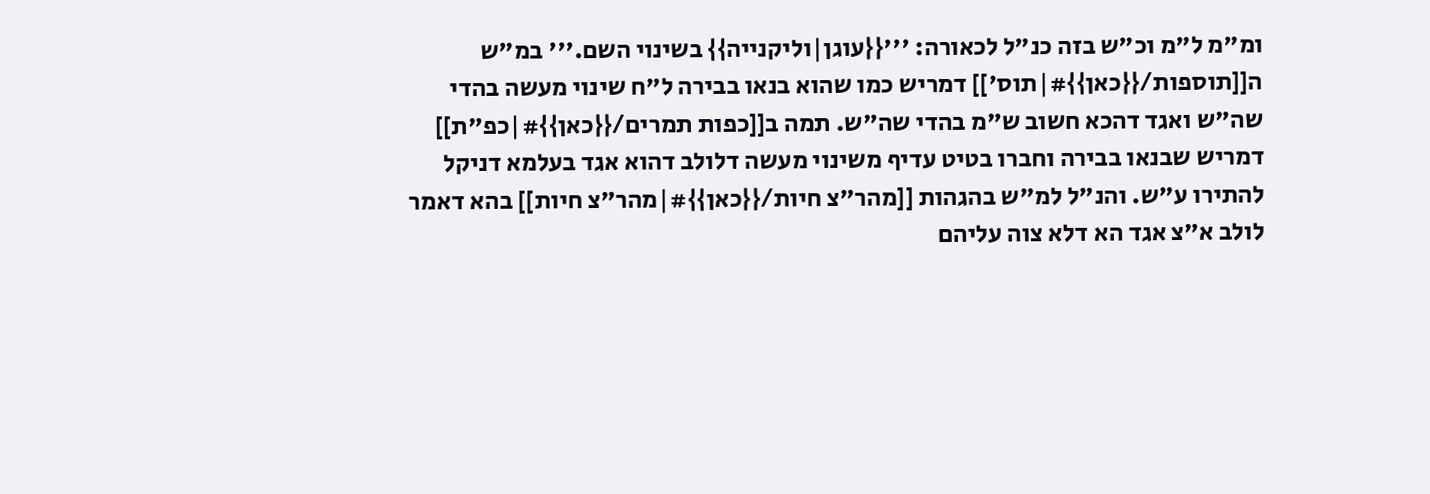ומ"מ ל"מ וכ"ש בזה כנ"ל לכאורה: '''{{עוגן|וליקנייה}} בשינוי השם.''' במ"ש ה[[תוספות/{{כאן}}#|תוס']] דמריש כמו שהוא בנאו בבירה ל"ח שינוי מעשה בהדי שה"ש ואגד דהכא חשוב ש"מ בהדי שה"ש. תמה ב[[כפות תמרים/{{כאן}}#|כפ"ת]] דמריש שבנאו בבירה וחברו בטיט עדיף משינוי מעשה דלולב דהוא אגד בעלמא דניקל להתירו ע"ש. והנ"ל למ"ש בהגהות [[מהר"צ חיות/{{כאן}}#|מהר"צ חיות]] בהא דאמר לולב א"צ אגד הא דלא צוה עליהם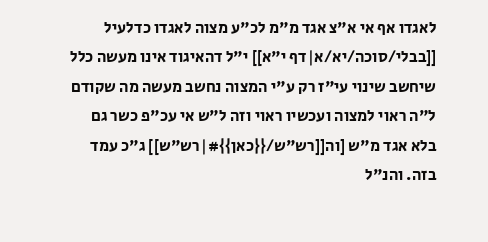לאגדו אף אי א"צ אגד מ"מ לכ"ע מצוה לאגדו כדלעיל [[בבלי/סוכה/יא/א|דף י"א]] י"ל דהאיגוד אינו מעשה כלל שיחשב שינוי עי"ז רק ע"י המצוה נחשב מעשה מה שקודם ל"ה ראוי למצוה ועכשיו ראוי וזה ל"ש אי עכ"פ כשר גם בלא אגד מ"ש [וה[[רש"ש/{{כאן}}#|רש"ש]] ג"כ עמד בזה. והנ"ל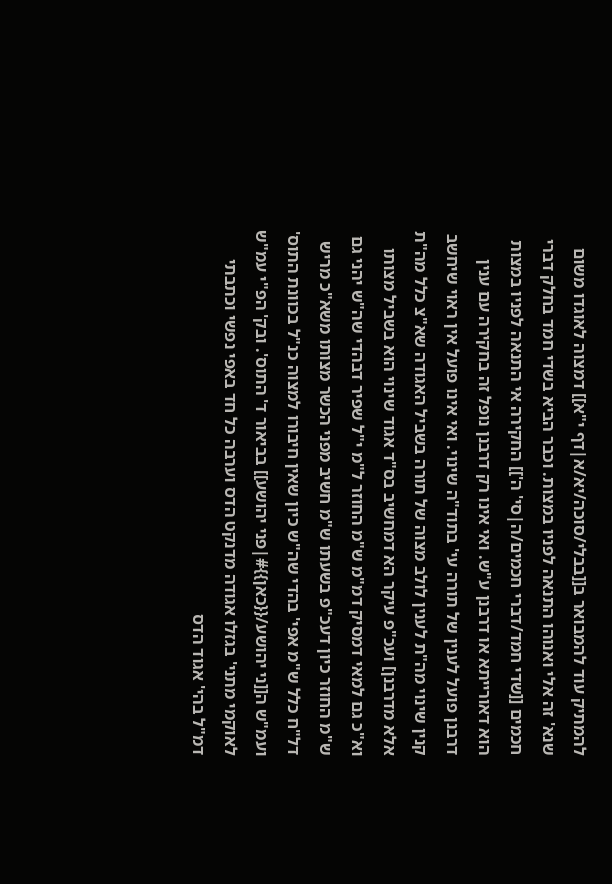להמתיק עוד להמבואר ב[[בבלי/סוכה/יא/א|דף י"א]] דמצוה לאוגדו משום שנא' זה אלי ואנוהו התנאה לפניו במצות. וכבר הביא בשדי חמד בחלק דברי חכמים [[שדי חמד/דברי חכמים/ה|סי' ה']] החקירה אי התנאה לפניו במצות הוא דאורייתא או דרבנן ע"ש. ואי אינו רק דרבנן נופל זה בחקירה עם ענין דרבנן פועל לענין של תורה עי' בתוד"ה שינוי. ואי אינו פועל אין ראוי שיחשב קנין שינוי מה"ת לענין לולב מצוה של תורה בשביל האגודה שא"צ כלל מה"ת אלא מדרבנן] ועכ"פ עיקר הא דמחשיב בס"ד אגוד שינוי הוא בשביל מצותו וא"כ גם למאי דמסיק דמ"מ ש"מ החוזר ל"מ י"ל שפיר דבהדי שה"ש יהני גם ש"מ החוזר כיון דעכ"פ בשעתו ש"מ חשיב מפני הכשר מצותו משא"כ מריש דל"ח כלל ש"מ אפי' בהדי שה"ש כיון שאין חיבורו למצוה כנ"ל בכוונת התוס' ועמ"ש ה[[ני יהושע/{{כאן}}#|פני יהושע]] בביאור ד' התוס'. ובק' הפ"י עמ"ש לאוקמי מתני' בגזלו אגודה מדנקט הדס וערבה כל חד באפי נפשי וכתבתי דמ"ל בהי' אגוד הדס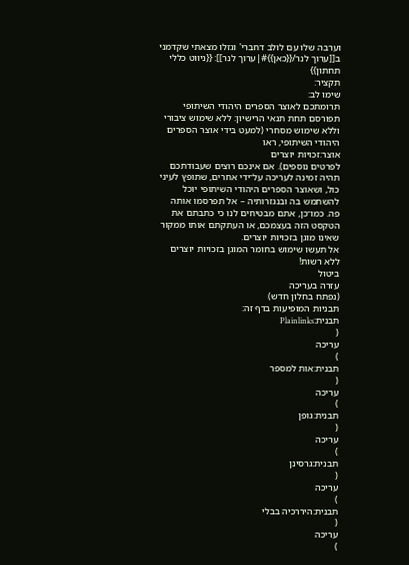וערבה שלו עם לולב דחברי' וגזלו מצאתי שקדמני ב[[ערוך לנר/{{כאן}}#|ערוך לנר]]: {{ניווט כללי תחתון}}
תקציר:
שימו לב:
תרומתכם לאוצר הספרים היהודי השיתופי תפורסם תחת תנאי הרישיון: ללא שימוש ציבורי וללא שימוש מסחרי (למעט בידי אוצר הספרים היהודי השיתופי, ראו
אוצר:זכויות יוצרים
לפרטים נוספים). אם אינכם רוצים שעבודתכם תהיה זמינה לעריכה על־ידי אחרים, שתופץ לעיני כול, ושאוצר הספרים היהודי השיתופי יוכל להשתמש בה ובנגזרותיה – אל תפרסמו אותה פה. כמו־כן, אתם מבטיחים לנו כי כתבתם את הטקסט הזה בעצמכם, או העתקתם אותו ממקור שאינו מוגן בזכויות יוצרים.
אל תעשו שימוש בחומר המוגן בזכויות יוצרים ללא רשות!
ביטול
עזרה בעריכה
(נפתח בחלון חדש)
תבניות המופיעות בדף זה:
תבנית:Plainlinks
(
עריכה
)
תבנית:אות למספר
(
עריכה
)
תבנית:גופן
(
עריכה
)
תבנית:גרסינן
(
עריכה
)
תבנית:היררכיה בבלי
(
עריכה
)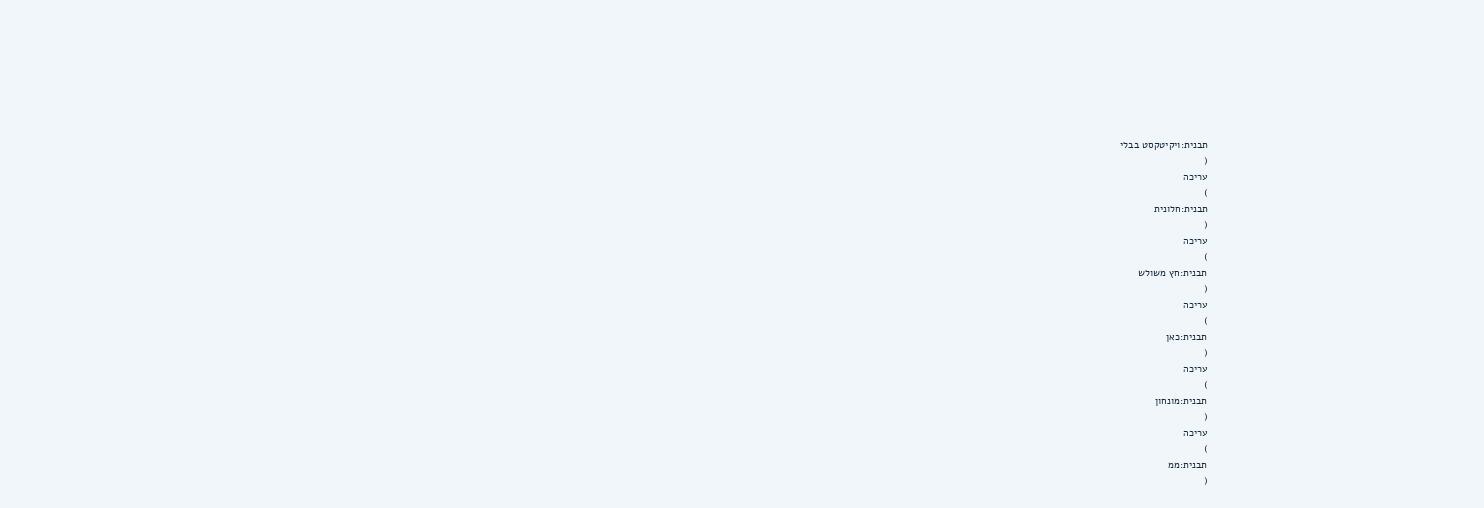תבנית:ויקיטקסט בבלי
(
עריכה
)
תבנית:חלונית
(
עריכה
)
תבנית:חץ משולש
(
עריכה
)
תבנית:כאן
(
עריכה
)
תבנית:מונחון
(
עריכה
)
תבנית:ממ
(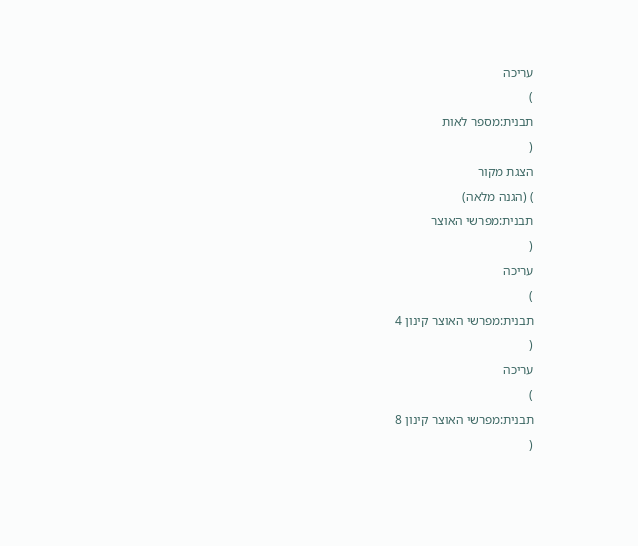עריכה
)
תבנית:מספר לאות
(
הצגת מקור
) (הגנה מלאה)
תבנית:מפרשי האוצר
(
עריכה
)
תבנית:מפרשי האוצר קינון 4
(
עריכה
)
תבנית:מפרשי האוצר קינון 8
(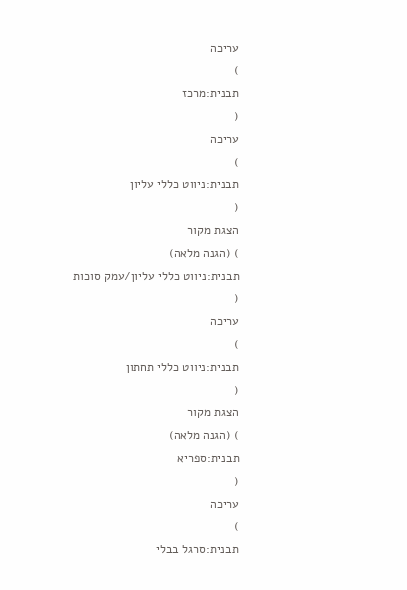עריכה
)
תבנית:מרכז
(
עריכה
)
תבנית:ניווט כללי עליון
(
הצגת מקור
) (הגנה מלאה)
תבנית:ניווט כללי עליון/עמק סוכות
(
עריכה
)
תבנית:ניווט כללי תחתון
(
הצגת מקור
) (הגנה מלאה)
תבנית:ספריא
(
עריכה
)
תבנית:סרגל בבלי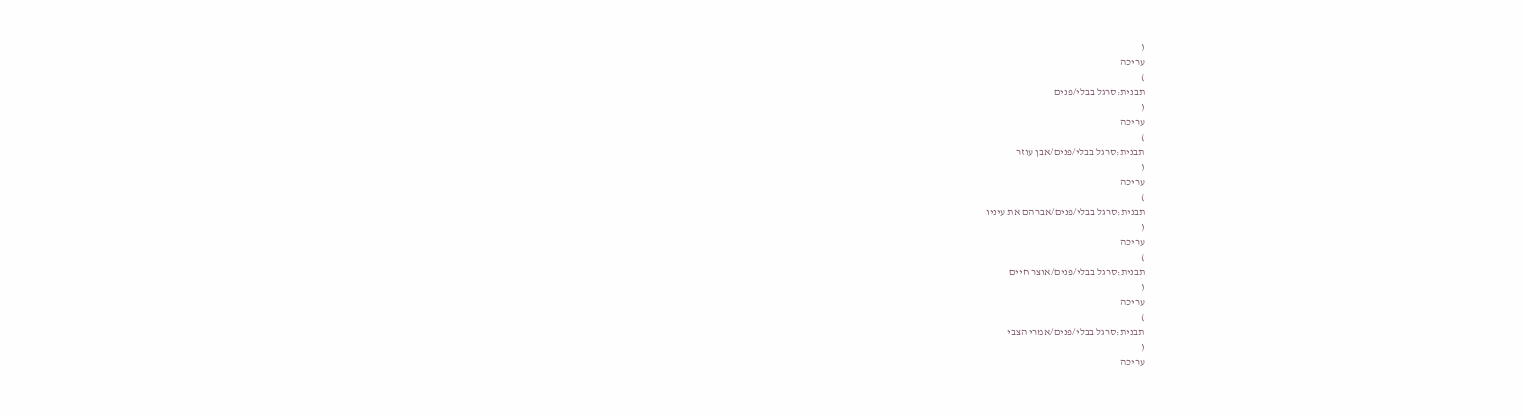(
עריכה
)
תבנית:סרגל בבלי/פנים
(
עריכה
)
תבנית:סרגל בבלי/פנים/אבן עוזר
(
עריכה
)
תבנית:סרגל בבלי/פנים/אברהם את עיניו
(
עריכה
)
תבנית:סרגל בבלי/פנים/אוצר חיים
(
עריכה
)
תבנית:סרגל בבלי/פנים/אמרי הצבי
(
עריכה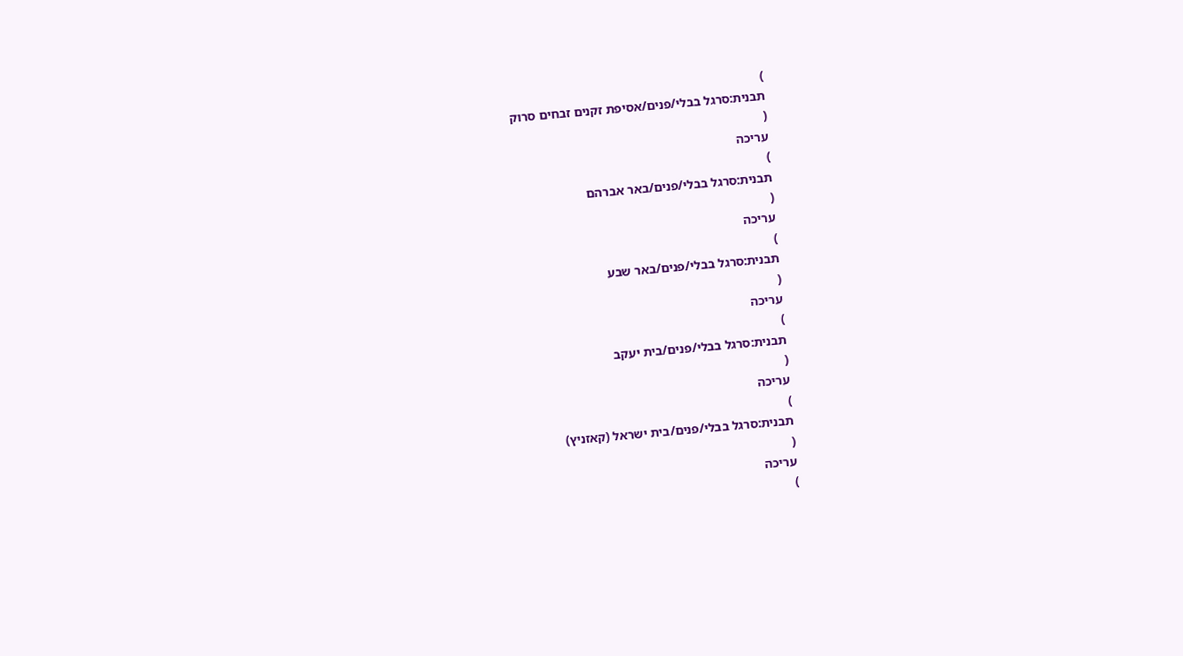)
תבנית:סרגל בבלי/פנים/אסיפת זקנים זבחים סרוק
(
עריכה
)
תבנית:סרגל בבלי/פנים/באר אברהם
(
עריכה
)
תבנית:סרגל בבלי/פנים/באר שבע
(
עריכה
)
תבנית:סרגל בבלי/פנים/בית יעקב
(
עריכה
)
תבנית:סרגל בבלי/פנים/בית ישראל (קאזניץ)
(
עריכה
)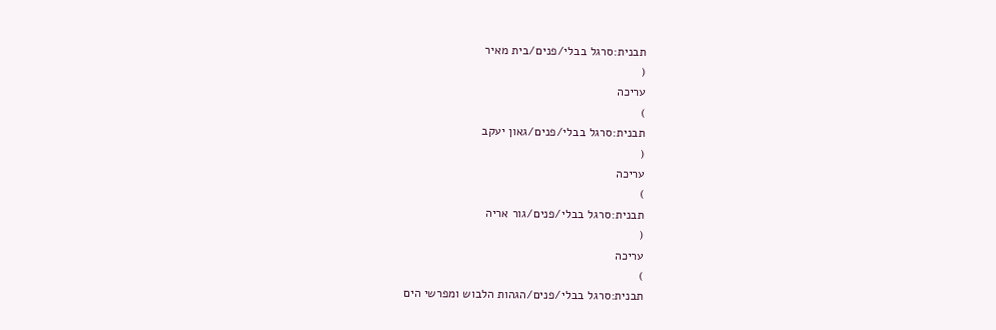תבנית:סרגל בבלי/פנים/בית מאיר
(
עריכה
)
תבנית:סרגל בבלי/פנים/גאון יעקב
(
עריכה
)
תבנית:סרגל בבלי/פנים/גור אריה
(
עריכה
)
תבנית:סרגל בבלי/פנים/הגהות הלבוש ומפרשי הים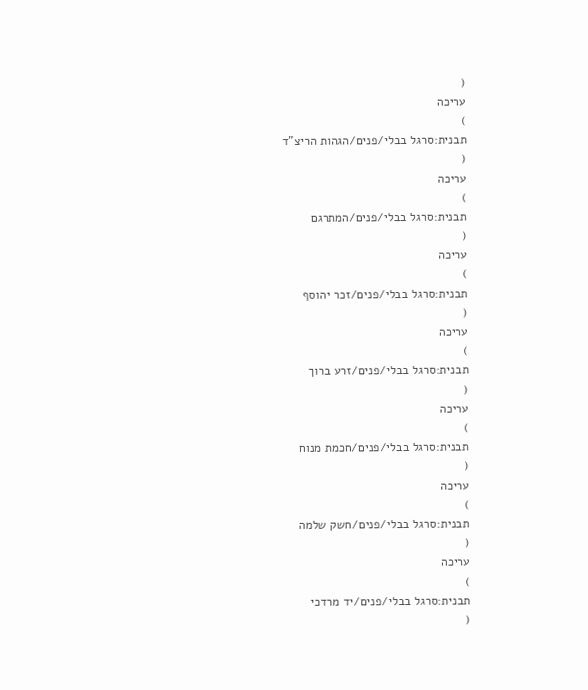(
עריכה
)
תבנית:סרגל בבלי/פנים/הגהות הריצ"ד
(
עריכה
)
תבנית:סרגל בבלי/פנים/המתרגם
(
עריכה
)
תבנית:סרגל בבלי/פנים/זכר יהוסף
(
עריכה
)
תבנית:סרגל בבלי/פנים/זרע ברוך
(
עריכה
)
תבנית:סרגל בבלי/פנים/חכמת מנוח
(
עריכה
)
תבנית:סרגל בבלי/פנים/חשק שלמה
(
עריכה
)
תבנית:סרגל בבלי/פנים/יד מרדכי
(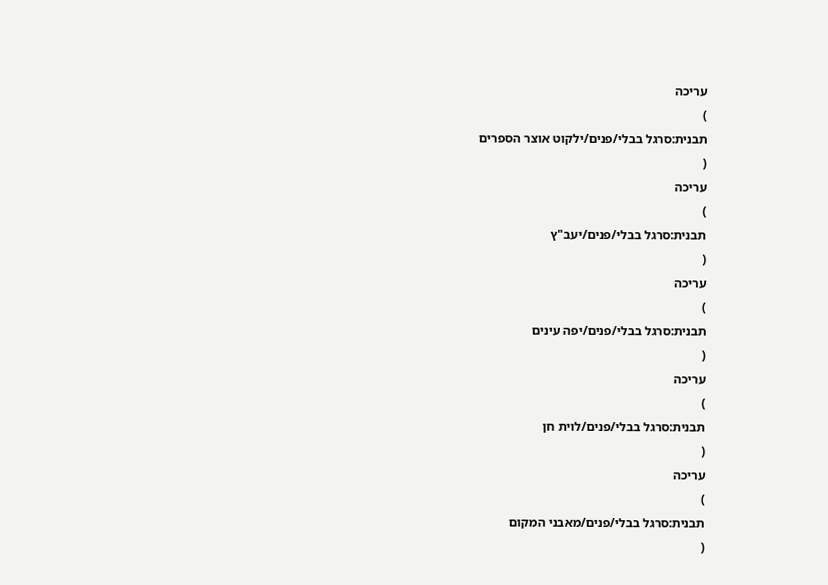עריכה
)
תבנית:סרגל בבלי/פנים/ילקוט אוצר הספרים
(
עריכה
)
תבנית:סרגל בבלי/פנים/יעב"ץ
(
עריכה
)
תבנית:סרגל בבלי/פנים/יפה עינים
(
עריכה
)
תבנית:סרגל בבלי/פנים/לוית חן
(
עריכה
)
תבנית:סרגל בבלי/פנים/מאבני המקום
(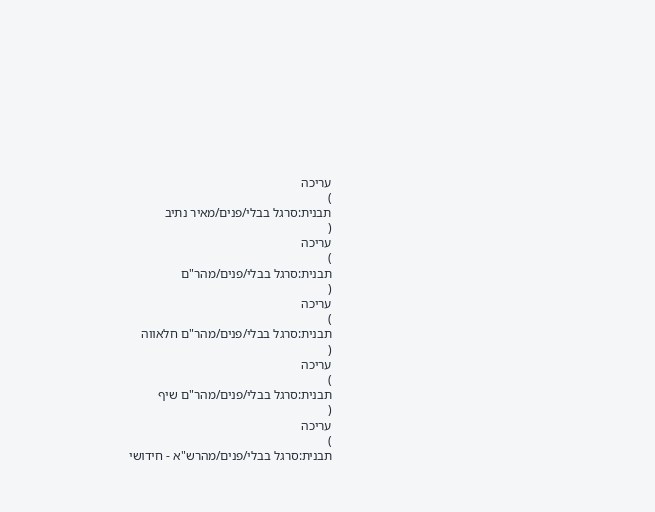עריכה
)
תבנית:סרגל בבלי/פנים/מאיר נתיב
(
עריכה
)
תבנית:סרגל בבלי/פנים/מהר"ם
(
עריכה
)
תבנית:סרגל בבלי/פנים/מהר"ם חלאווה
(
עריכה
)
תבנית:סרגל בבלי/פנים/מהר"ם שיף
(
עריכה
)
תבנית:סרגל בבלי/פנים/מהרש"א - חידושי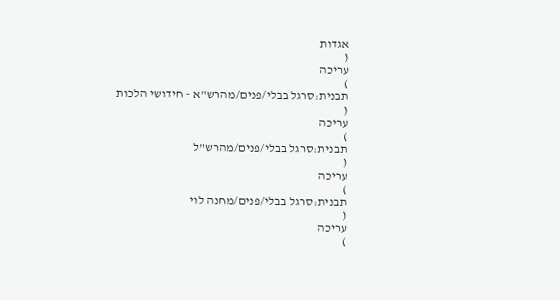אגדות
(
עריכה
)
תבנית:סרגל בבלי/פנים/מהרש"א - חידושי הלכות
(
עריכה
)
תבנית:סרגל בבלי/פנים/מהרש"ל
(
עריכה
)
תבנית:סרגל בבלי/פנים/מחנה לוי
(
עריכה
)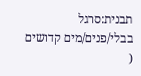תבנית:סרגל בבלי/פנים/מים קדושים
(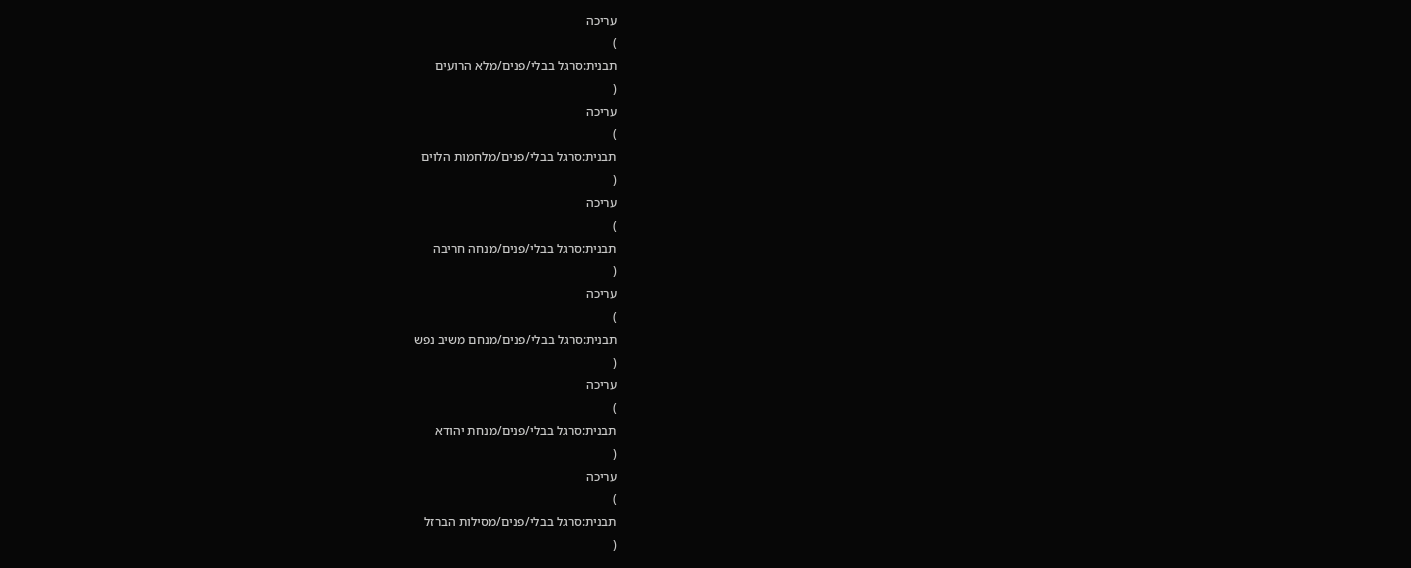עריכה
)
תבנית:סרגל בבלי/פנים/מלא הרועים
(
עריכה
)
תבנית:סרגל בבלי/פנים/מלחמות הלוים
(
עריכה
)
תבנית:סרגל בבלי/פנים/מנחה חריבה
(
עריכה
)
תבנית:סרגל בבלי/פנים/מנחם משיב נפש
(
עריכה
)
תבנית:סרגל בבלי/פנים/מנחת יהודא
(
עריכה
)
תבנית:סרגל בבלי/פנים/מסילות הברזל
(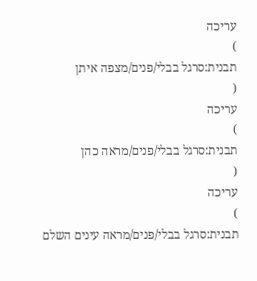עריכה
)
תבנית:סרגל בבלי/פנים/מצפה איתן
(
עריכה
)
תבנית:סרגל בבלי/פנים/מראה כהן
(
עריכה
)
תבנית:סרגל בבלי/פנים/מראה עינים השלם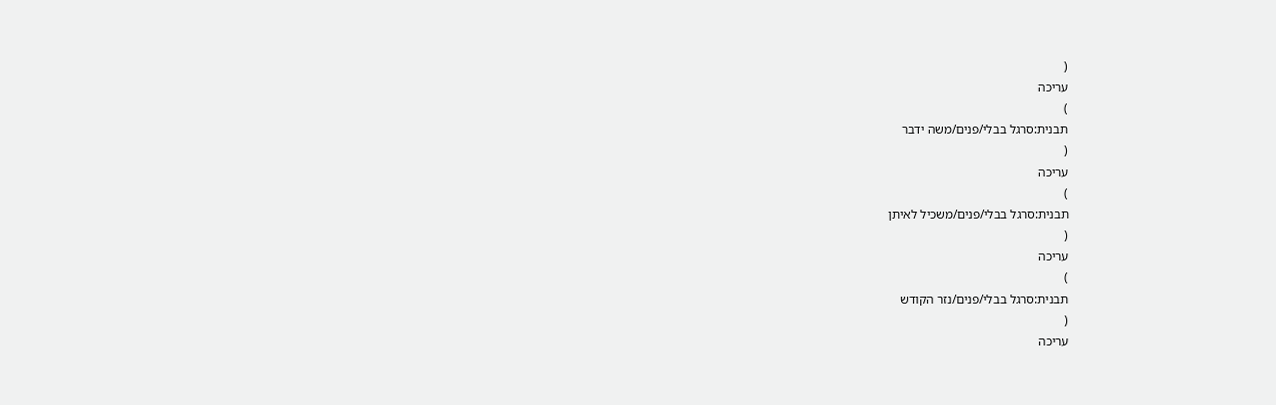(
עריכה
)
תבנית:סרגל בבלי/פנים/משה ידבר
(
עריכה
)
תבנית:סרגל בבלי/פנים/משכיל לאיתן
(
עריכה
)
תבנית:סרגל בבלי/פנים/נזר הקודש
(
עריכה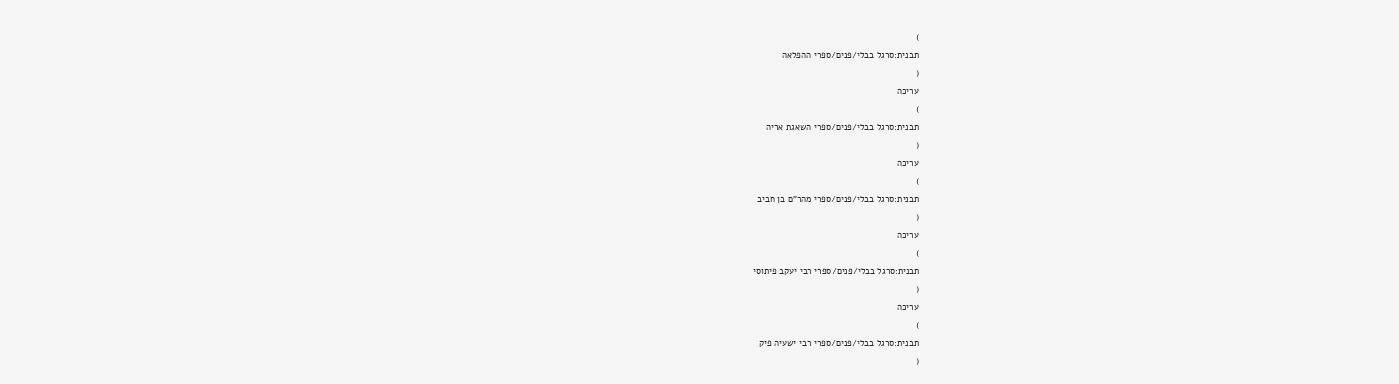)
תבנית:סרגל בבלי/פנים/ספרי ההפלאה
(
עריכה
)
תבנית:סרגל בבלי/פנים/ספרי השאגת אריה
(
עריכה
)
תבנית:סרגל בבלי/פנים/ספרי מהר"ם בן חביב
(
עריכה
)
תבנית:סרגל בבלי/פנים/ספרי רבי יעקב פיתוסי
(
עריכה
)
תבנית:סרגל בבלי/פנים/ספרי רבי ישעיה פיק
(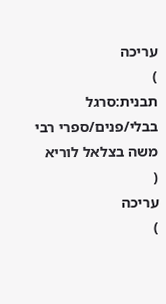עריכה
)
תבנית:סרגל בבלי/פנים/ספרי רבי משה בצלאל לוריא
(
עריכה
)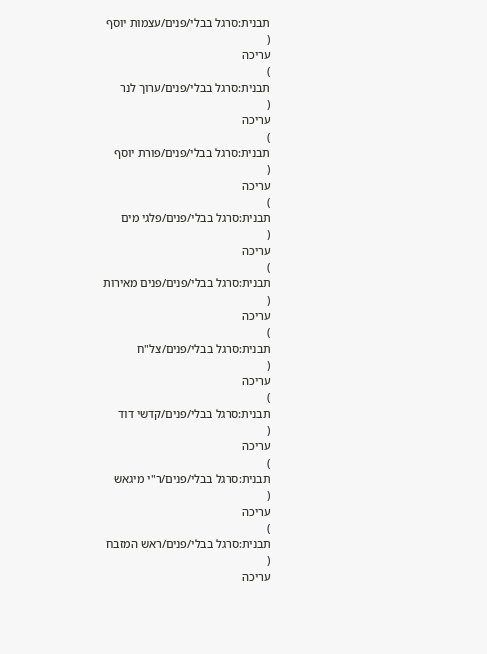תבנית:סרגל בבלי/פנים/עצמות יוסף
(
עריכה
)
תבנית:סרגל בבלי/פנים/ערוך לנר
(
עריכה
)
תבנית:סרגל בבלי/פנים/פורת יוסף
(
עריכה
)
תבנית:סרגל בבלי/פנים/פלגי מים
(
עריכה
)
תבנית:סרגל בבלי/פנים/פנים מאירות
(
עריכה
)
תבנית:סרגל בבלי/פנים/צל"ח
(
עריכה
)
תבנית:סרגל בבלי/פנים/קדשי דוד
(
עריכה
)
תבנית:סרגל בבלי/פנים/ר"י מיגאש
(
עריכה
)
תבנית:סרגל בבלי/פנים/ראש המזבח
(
עריכה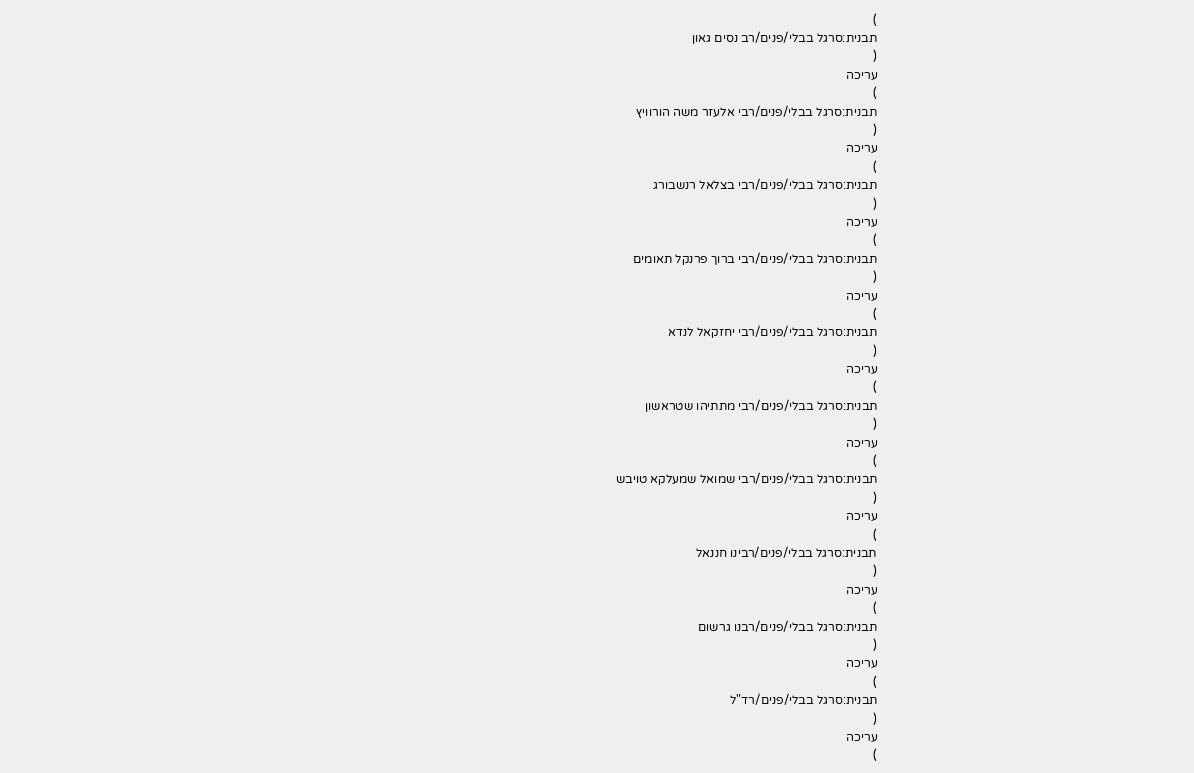)
תבנית:סרגל בבלי/פנים/רב נסים גאון
(
עריכה
)
תבנית:סרגל בבלי/פנים/רבי אלעזר משה הורוויץ
(
עריכה
)
תבנית:סרגל בבלי/פנים/רבי בצלאל רנשבורג
(
עריכה
)
תבנית:סרגל בבלי/פנים/רבי ברוך פרנקל תאומים
(
עריכה
)
תבנית:סרגל בבלי/פנים/רבי יחזקאל לנדא
(
עריכה
)
תבנית:סרגל בבלי/פנים/רבי מתתיהו שטראשון
(
עריכה
)
תבנית:סרגל בבלי/פנים/רבי שמואל שמעלקא טויבש
(
עריכה
)
תבנית:סרגל בבלי/פנים/רבינו חננאל
(
עריכה
)
תבנית:סרגל בבלי/פנים/רבנו גרשום
(
עריכה
)
תבנית:סרגל בבלי/פנים/רד"ל
(
עריכה
)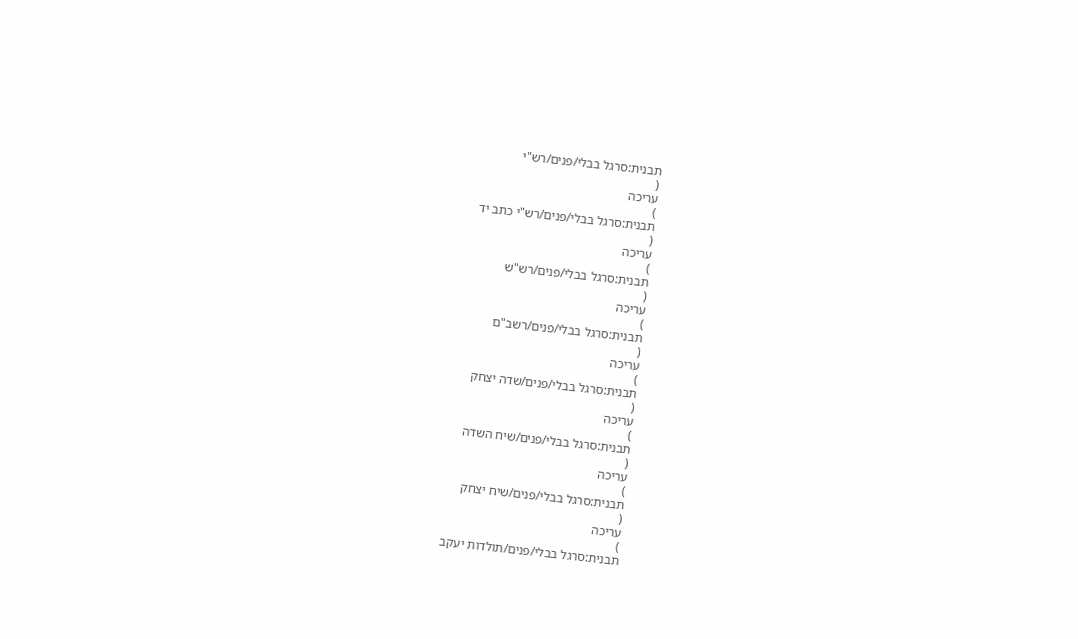תבנית:סרגל בבלי/פנים/רש"י
(
עריכה
)
תבנית:סרגל בבלי/פנים/רש"י כתב יד
(
עריכה
)
תבנית:סרגל בבלי/פנים/רש"ש
(
עריכה
)
תבנית:סרגל בבלי/פנים/רשב"ם
(
עריכה
)
תבנית:סרגל בבלי/פנים/שדה יצחק
(
עריכה
)
תבנית:סרגל בבלי/פנים/שיח השדה
(
עריכה
)
תבנית:סרגל בבלי/פנים/שיח יצחק
(
עריכה
)
תבנית:סרגל בבלי/פנים/תולדות יעקב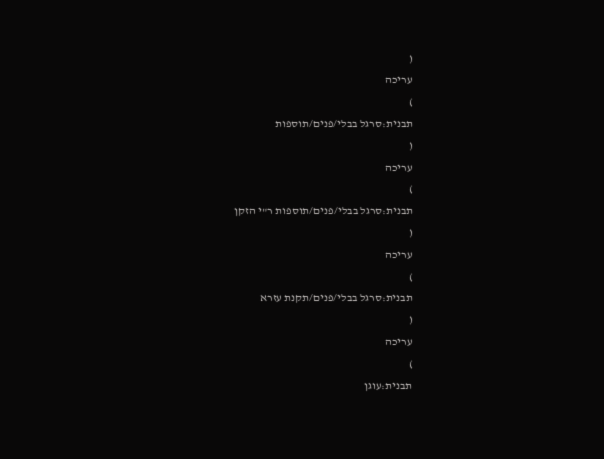(
עריכה
)
תבנית:סרגל בבלי/פנים/תוספות
(
עריכה
)
תבנית:סרגל בבלי/פנים/תוספות ר"י הזקן
(
עריכה
)
תבנית:סרגל בבלי/פנים/תקנת עזרא
(
עריכה
)
תבנית:עוגן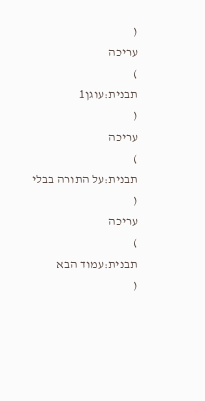(
עריכה
)
תבנית:עוגן1
(
עריכה
)
תבנית:על התורה בבלי
(
עריכה
)
תבנית:עמוד הבא
(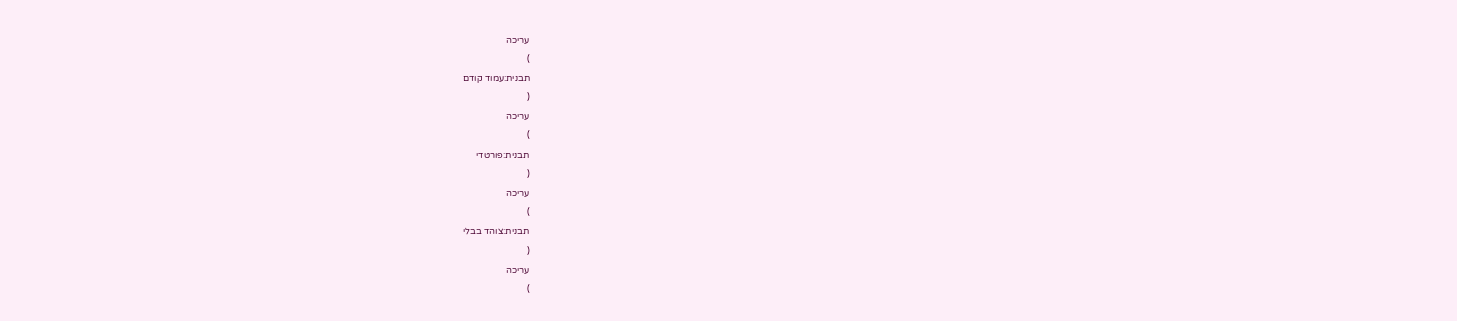עריכה
)
תבנית:עמוד קודם
(
עריכה
)
תבנית:פורטדי
(
עריכה
)
תבנית:צוהד בבלי
(
עריכה
)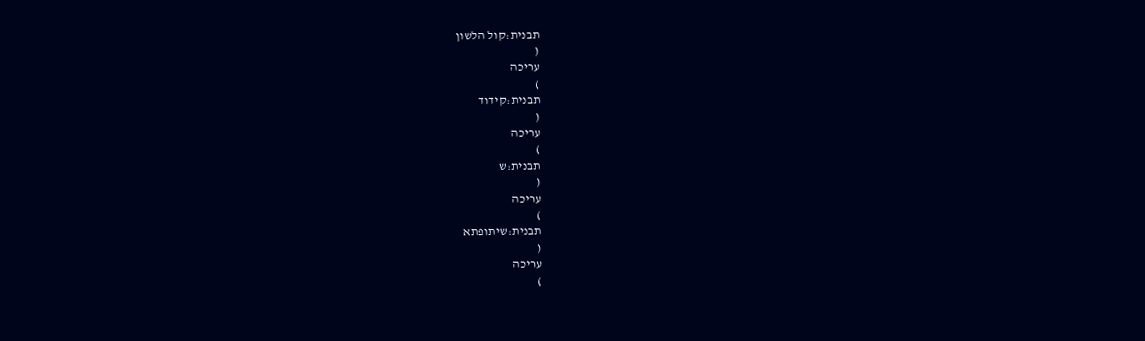תבנית:קול הלשון
(
עריכה
)
תבנית:קידוד
(
עריכה
)
תבנית:ש
(
עריכה
)
תבנית:שיתופתא
(
עריכה
)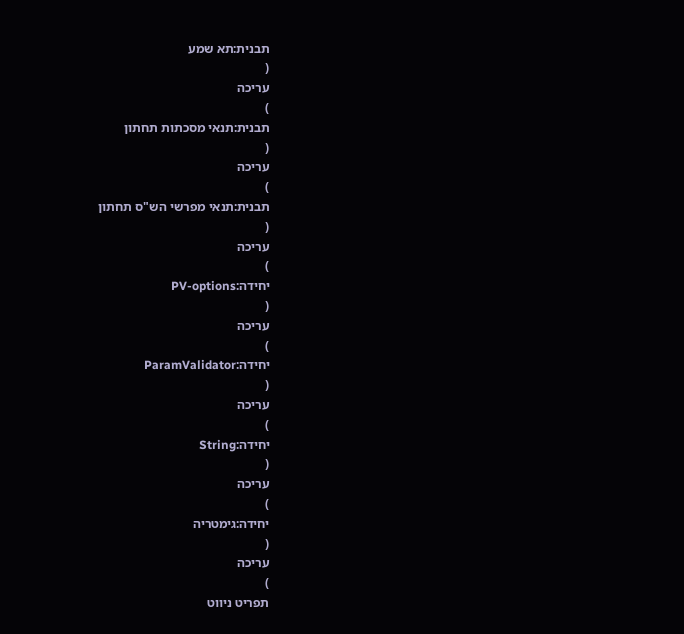תבנית:תא שמע
(
עריכה
)
תבנית:תנאי מסכתות תחתון
(
עריכה
)
תבנית:תנאי מפרשי הש"ס תחתון
(
עריכה
)
יחידה:PV-options
(
עריכה
)
יחידה:ParamValidator
(
עריכה
)
יחידה:String
(
עריכה
)
יחידה:גימטריה
(
עריכה
)
תפריט ניווט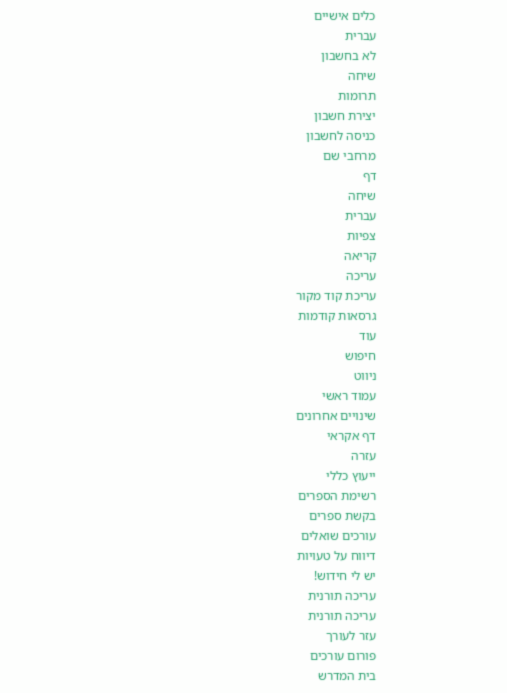כלים אישיים
עברית
לא בחשבון
שיחה
תרומות
יצירת חשבון
כניסה לחשבון
מרחבי שם
דף
שיחה
עברית
צפיות
קריאה
עריכה
עריכת קוד מקור
גרסאות קודמות
עוד
חיפוש
ניווט
עמוד ראשי
שינויים אחרונים
דף אקראי
עזרה
ייעוץ כללי
רשימת הספרים
בקשת ספרים
עורכים שואלים
דיווח על טעויות
יש לי חידוש!
עריכה תורנית
עריכה תורנית
עזר לעורך
פורום עורכים
בית המדרש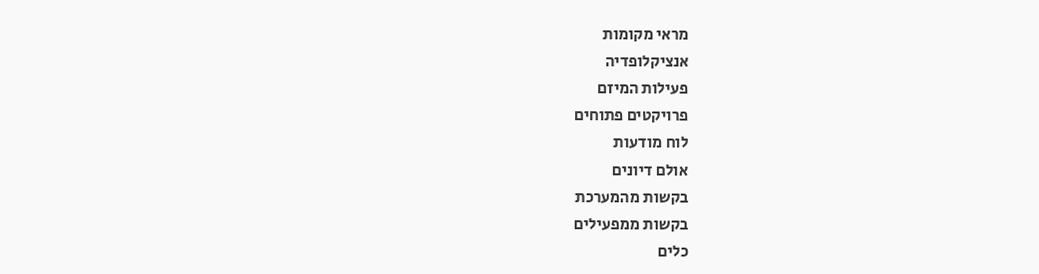מראי מקומות
אנציקלופדיה
פעילות המיזם
פרויקטים פתוחים
לוח מודעות
אולם דיונים
בקשות מהמערכת
בקשות ממפעילים
כלים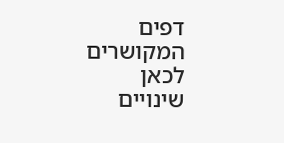דפים המקושרים לכאן
שינויים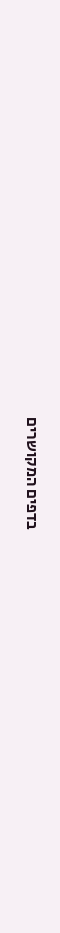בדפים המקושרים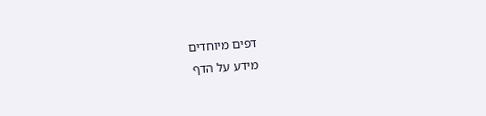דפים מיוחדים
מידע על הדף